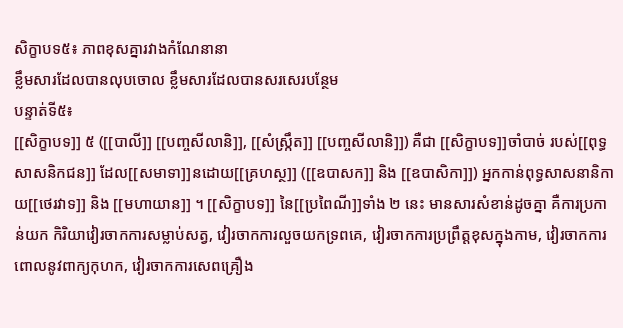សិក្ខាបទ៥៖ ភាពខុសគ្នារវាងកំណែនានា
ខ្លឹមសារដែលបានលុបចោល ខ្លឹមសារដែលបានសរសេរបន្ថែម
បន្ទាត់ទី៥៖
[[សិក្ខាបទ]] ៥ ([[បាលី]] [[បញ្ចសីលានិ]], [[សំស្ក្រឹត]] [[បញ្ចសីលានិ]]) គឺជា [[សិក្ខាបទ]]ចាំបាច់ របស់[[ពុទ្ធសាសនិកជន]] ដែល[[សមាទា]]នដោយ[[គ្រហស្ថ]] ([[ឧបាសក]] និង [[ឧបាសិកា]]) អ្នកកាន់ពុទ្ធសាសនានិកាយ[[ថេរវាទ]] និង [[មហាយាន]] ។ [[សិក្ខាបទ]] នៃ[[ប្រពៃណី]]ទាំង ២ នេះ មានសារសំខាន់ដូចគ្នា គឺការប្រកាន់យក កិរិយាវៀរចាកការសម្លាប់សត្វ, វៀរចាកការលួចយកទ្រពគេ, វៀរចាកការប្រព្រឹត្តខុសក្នុងកាម, វៀរចាកការពោលនូវពាក្យកុហក, វៀរចាកការសេពគ្រឿង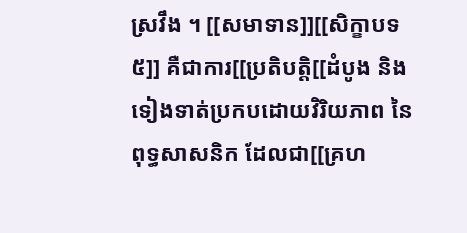ស្រវឹង ។ [[សមាទាន]][[សិក្ខាបទ៥]] គឺជាការ[[ប្រតិបត្តិ[[ដំបូង និង ទៀងទាត់ប្រកបដោយវិរិយភាព នៃពុទ្ធសាសនិក ដែលជា[[គ្រហ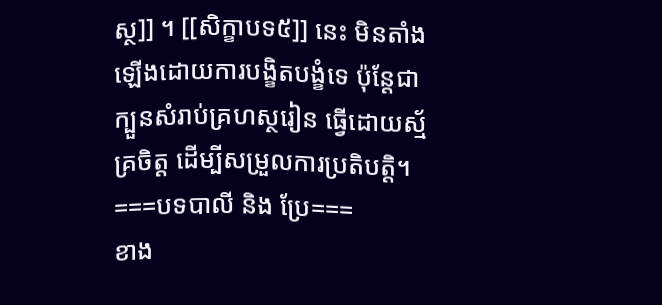ស្ថ]] ។ [[សិក្ខាបទ៥]] នេះ មិនតាំងឡើងដោយការបង្ខិតបង្ខំទេ ប៉ុន្តែជាក្បួនសំរាប់គ្រហស្ថរៀន ធ្វើដោយស្ម័គ្រចិត្ត ដើម្បីសម្រួលការប្រតិបត្តិ។
===បទបាលី និង ប្រែ===
ខាង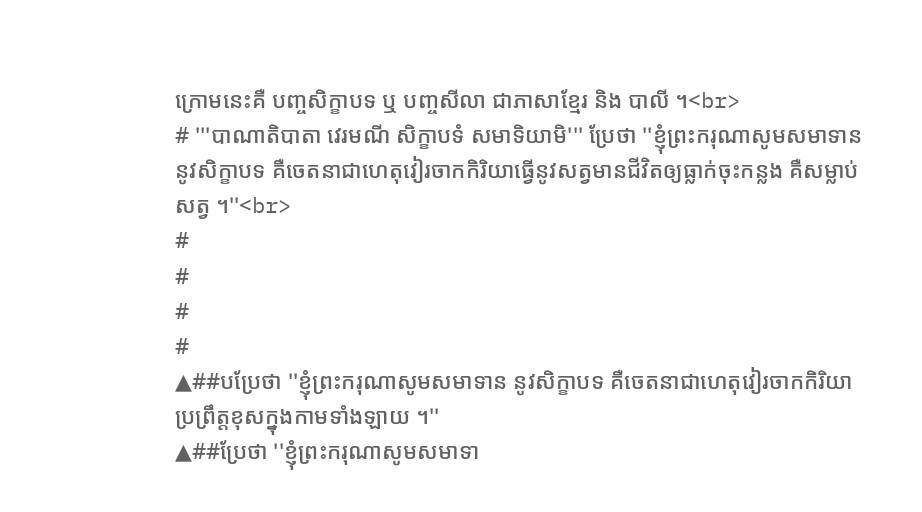ក្រោមនេះគឺ បញ្ចសិក្ខាបទ ឬ បញ្ចសីលា ជាភាសាខ្មែរ និង បាលី ។<br>
# '''បាណាតិបាតា វេរមណី សិក្ខាបទំ សមាទិយាមិ''' ប្រែថា ''ខ្ញុំព្រះករុណាសូមសមាទាន នូវសិក្ខាបទ គឺចេតនាជាហេតុវៀរចាកកិរិយាធ្វើនូវសត្វមានជីវិតឲ្យធ្លាក់ចុះកន្លង គឺសម្លាប់សត្វ ។''<br>
#
#
#
#
▲##បប្រែថា ''ខ្ញុំព្រះករុណាសូមសមាទាន នូវសិក្ខាបទ គឺចេតនាជាហេតុវៀរចាកកិរិយាប្រព្រឹត្តខុសក្នុងកាមទាំងឡាយ ។''
▲##ប្រែថា ''ខ្ញុំព្រះករុណាសូមសមាទា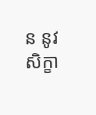ន នូវសិក្ខា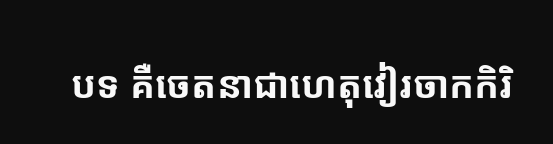បទ គឺចេតនាជាហេតុវៀរចាកកិរិ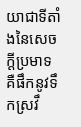យាជាទីតាំងនៃសេចក្តីប្រមាទ គឺផឹកនូវទឹកស្រវឹ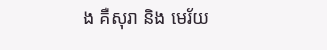ង គឺសុរា និង មេរ័យ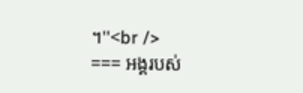។''<br />
=== អង្គរបស់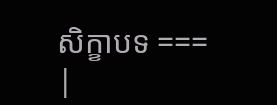សិក្ខាបទ ===
|